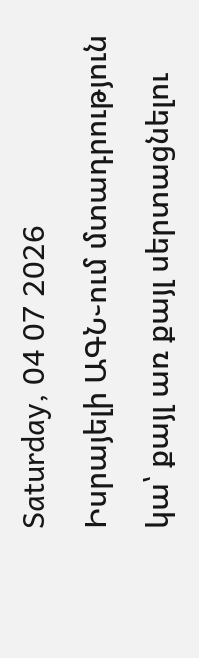Saturday, 04 07 2026
Իսրայելի ԱԳՆ֊ում մտադրություն կա՝ քայլ առ քայլ սերտացնելու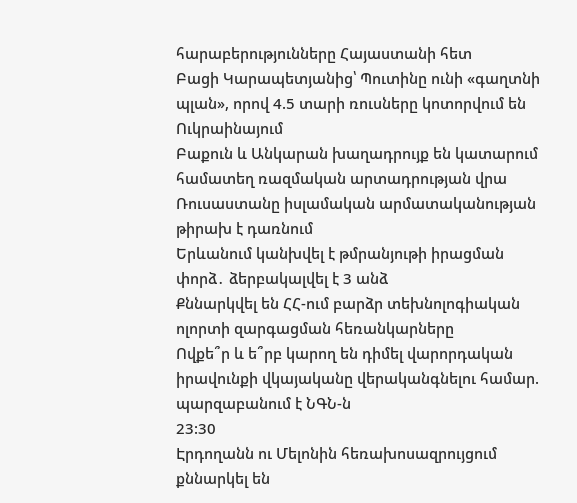հարաբերությունները Հայաստանի հետ
Բացի Կարապետյանից՝ Պուտինը ունի «գաղտնի պլան», որով 4.5 տարի ռուսները կոտորվում են Ուկրաինայում
Բաքուն և Անկարան խաղադրույք են կատարում համատեղ ռազմական արտադրության վրա
Ռուսաստանը իսլամական արմատականության թիրախ է դառնում
Երևանում կանխվել է թմրանյութի իրացման փորձ․ ձերբակալվել է 3 անձ
Քննարկվել են ՀՀ-ում բարձր տեխնոլոգիական ոլորտի զարգացման հեռանկարները
Ովքե՞ր և ե՞րբ կարող են դիմել վարորդական իրավունքի վկայականը վերականգնելու համար. պարզաբանում է ՆԳՆ-ն
23:30
Էրդողանն ու Մելոնին հեռախոսազրույցում քննարկել են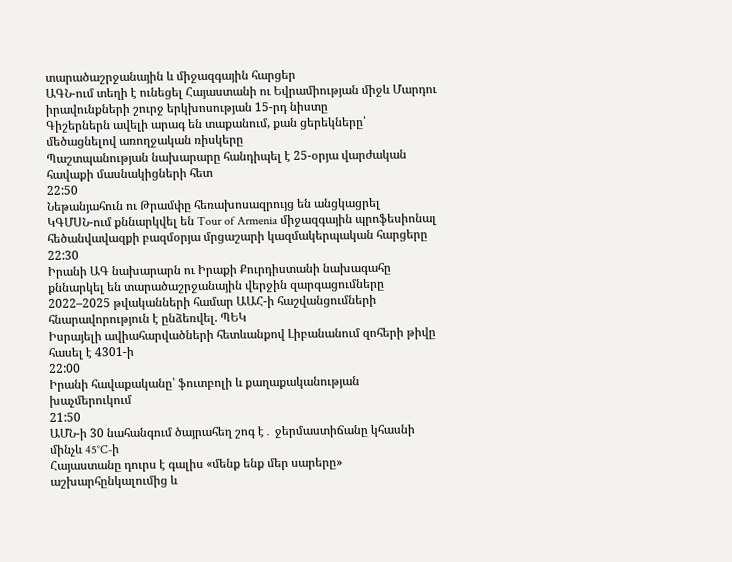տարածաշրջանային և միջազգային հարցեր
ԱԳՆ-ում տեղի է ունեցել Հայաստանի ու Եվրամիության միջև Մարդու իրավունքների շուրջ երկխոսության 15-րդ նիստը
Գիշերներն ավելի արագ են տաքանում, քան ցերեկները՝ մեծացնելով առողջական ռիսկերը
Պաշտպանության նախարարը հանդիպել է 25-օրյա վարժական հավաքի մասնակիցների հետ
22:50
Նեթանյահուն ու Թրամփը հեռախոսազրույց են անցկացրել
ԿԳՄՍՆ-ում քննարկվել են Tour of Armenia միջազգային պրոֆեսիոնալ հեծանվավազքի բազմօրյա մրցաշարի կազմակերպական հարցերը
22:30
Իրանի ԱԳ նախարարն ու Իրաքի Քուրդիստանի նախագահը քննարկել են տարածաշրջանային վերջին զարգացումները
2022–2025 թվականների համար ԱԱՀ-ի հաշվանցումների հնարավորություն է ընձեռվել. ՊԵԿ
Իսրայելի ավիահարվածների հետևանքով Լիբանանում զոհերի թիվը հասել է 4301-ի
22:00
Իրանի հավաքականը՝ ֆուտբոլի և քաղաքականության խաչմերուկում
21:50
ԱՄՆ-ի 30 նահանգում ծայրահեղ շոգ է․ ջերմաստիճանը կհասնի մինչև 45°C-ի
Հայաստանը դուրս է գալիս «մենք ենք մեր սարերը» աշխարհընկալումից և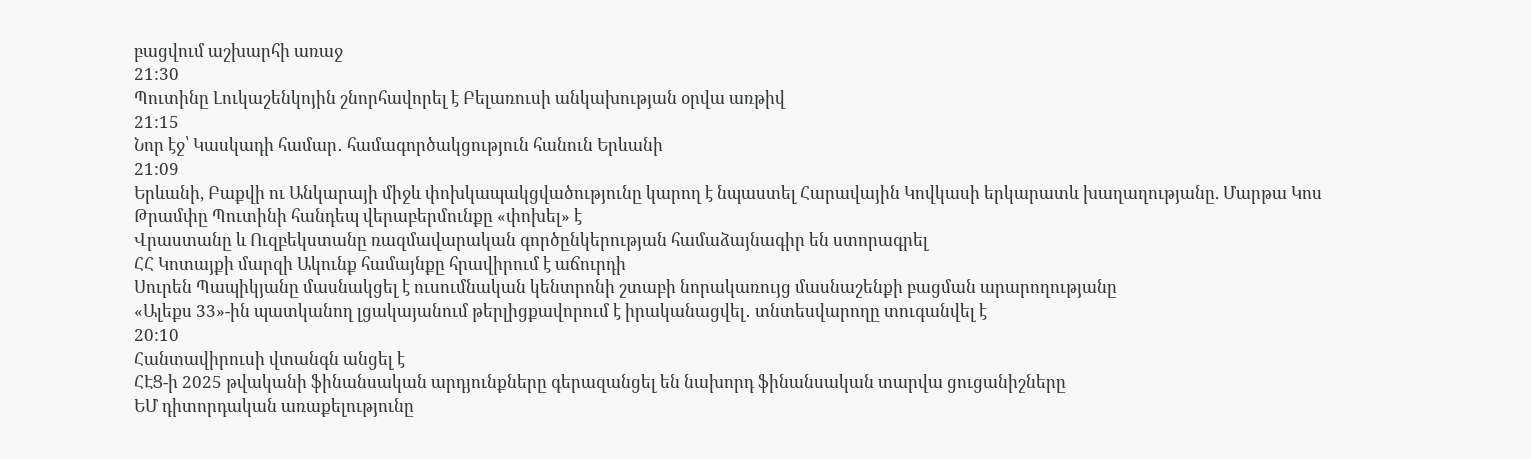բացվում աշխարհի առաջ
21:30
Պուտինը Լուկաշենկոյին շնորհավորել է Բելառուսի անկախության օրվա առթիվ
21:15
Նոր էջ՝ Կասկադի համար․ համագործակցություն հանուն Երևանի
21:09
Երևանի, Բաքվի ու Անկարայի միջև փոխկապակցվածությունը կարող է նպաստել Հարավային Կովկասի երկարատև խաղաղությանը. Մարթա Կոս
Թրամփը Պուտինի հանդեպ վերաբերմունքը «փոխել» է
Վրաստանը և Ուզբեկստանը ռազմավարական գործընկերության համաձայնագիր են ստորագրել
ՀՀ Կոտայքի մարզի Ակունք համայնքը հրավիրում է աճուրդի
Սուրեն Պապիկյանը մասնակցել է ուսումնական կենտրոնի շտաբի նորակառույց մասնաշենքի բացման արարողությանը
«Ալեքս 33»-ին պատկանող լցակայանում թերլիցքավորում է իրականացվել․ տնտեսվարողը տուգանվել է
20:10
Հանտավիրուսի վտանգն անցել է
ՀԷՑ-ի 2025 թվականի ֆինանսական արդյունքները գերազանցել են նախորդ ֆինանսական տարվա ցուցանիշները
ԵՄ դիտորդական առաքելությունը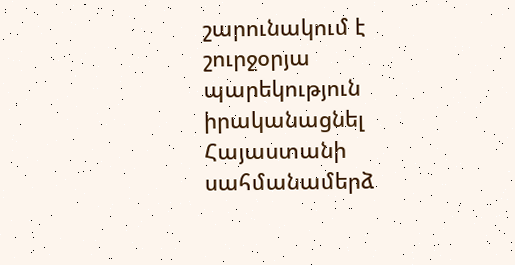շարունակում է շուրջօրյա պարեկություն իրականացնել Հայաստանի սահմանամերձ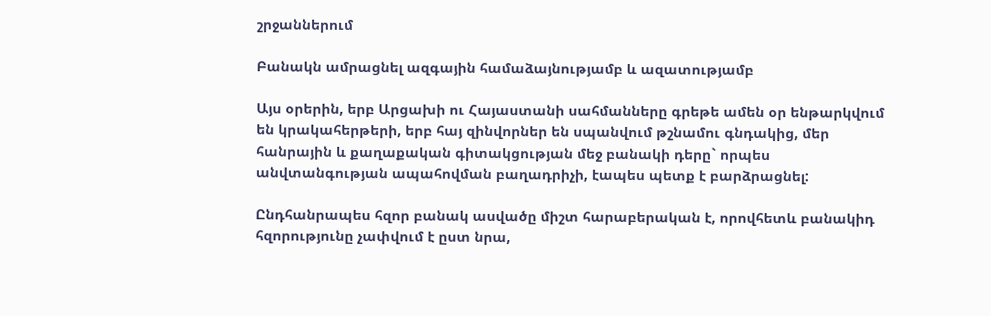շրջաններում

Բանակն ամրացնել ազգային համաձայնությամբ և ազատությամբ

Այս օրերին, երբ Արցախի ու Հայաստանի սահմանները գրեթե ամեն օր ենթարկվում են կրակահերթերի, երբ հայ զինվորներ են սպանվում թշնամու գնդակից, մեր հանրային և քաղաքական գիտակցության մեջ բանակի դերը` որպես անվտանգության ապահովման բաղադրիչի, էապես պետք է բարձրացնել:

Ընդհանրապես հզոր բանակ ասվածը միշտ հարաբերական է, որովհետև բանակիդ հզորությունը չափվում է ըստ նրա,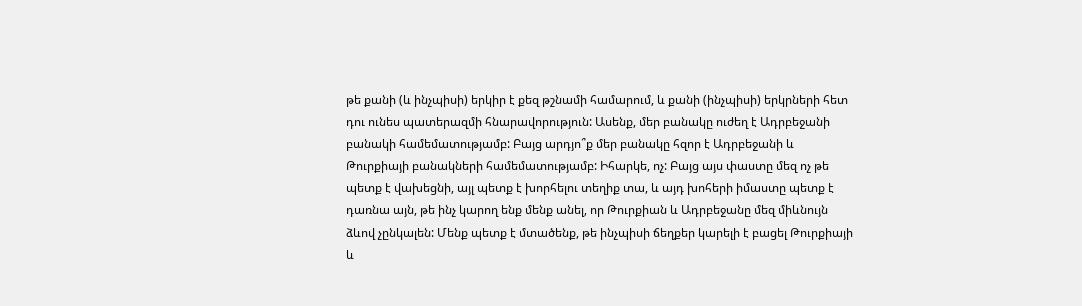թե քանի (և ինչպիսի) երկիր է քեզ թշնամի համարում, և քանի (ինչպիսի) երկրների հետ դու ունես պատերազմի հնարավորություն: Ասենք, մեր բանակը ուժեղ է Ադրբեջանի բանակի համեմատությամբ: Բայց արդյո՞ք մեր բանակը հզոր է Ադրբեջանի և Թուրքիայի բանակների համեմատությամբ: Իհարկե, ոչ: Բայց այս փաստը մեզ ոչ թե պետք է վախեցնի, այլ պետք է խորհելու տեղիք տա, և այդ խոհերի իմաստը պետք է դառնա այն, թե ինչ կարող ենք մենք անել, որ Թուրքիան և Ադրբեջանը մեզ միևնույն ձևով չընկալեն: Մենք պետք է մտածենք, թե ինչպիսի ճեղքեր կարելի է բացել Թուրքիայի և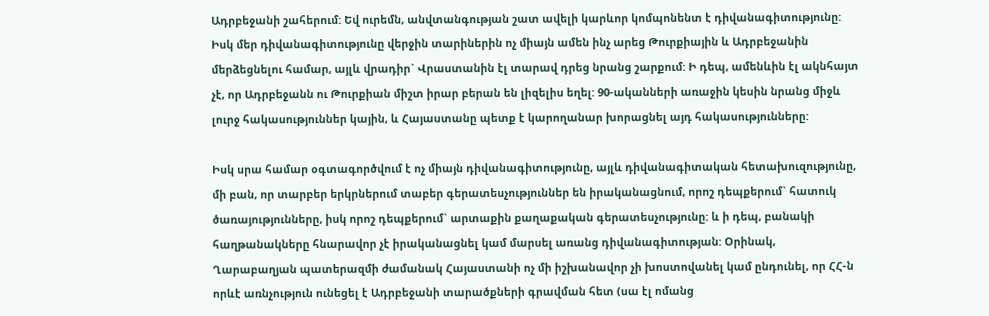Ադրբեջանի շահերում: Եվ ուրեմն, անվտանգության շատ ավելի կարևոր կոմպոնենտ է դիվանագիտությունը: Իսկ մեր դիվանագիտությունը վերջին տարիներին ոչ միայն ամեն ինչ արեց Թուրքիային և Ադրբեջանին մերձեցնելու համար, այլև վրադիր` Վրաստանին էլ տարավ դրեց նրանց շարքում: Ի դեպ, ամենևին էլ ակնհայտ չէ, որ Ադրբեջանն ու Թուրքիան միշտ իրար բերան են լիզելիս եղել: 90-ականների առաջին կեսին նրանց միջև լուրջ հակասություններ կային, և Հայաստանը պետք է կարողանար խորացնել այդ հակասությունները:

Իսկ սրա համար օգտագործվում է ոչ միայն դիվանագիտությունը, այլև դիվանագիտական հետախուզությունը, մի բան, որ տարբեր երկրներում տաբեր գերատեսչություններ են իրականացնում, որոշ դեպքերում` հատուկ ծառայությունները, իսկ որոշ դեպքերում` արտաքին քաղաքական գերատեսչությունը: և ի դեպ, բանակի հաղթանակները հնարավոր չէ իրականացնել կամ մարսել առանց դիվանագիտության: Օրինակ, Ղարաբաղյան պատերազմի ժամանակ Հայաստանի ոչ մի իշխանավոր չի խոստովանել կամ ընդունել, որ ՀՀ-ն որևէ առնչություն ունեցել է Ադրբեջանի տարածքների գրավման հետ (սա էլ ոմանց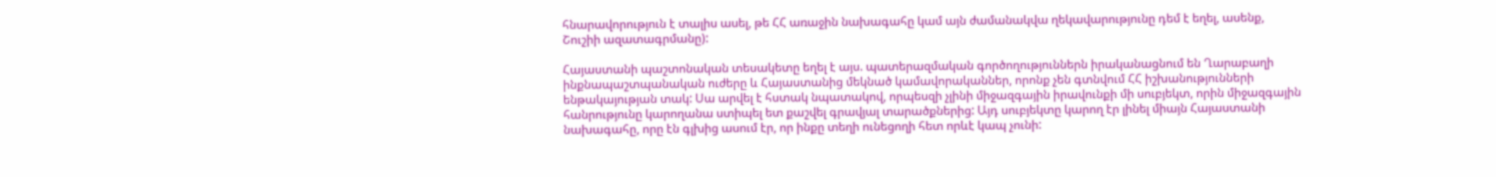հնարավորություն է տալիս ասել, թե ՀՀ առաջին նախագահը կամ այն ժամանակվա ղեկավարությունը դեմ է եղել, ասենք, Շուշիի ազատագրմանը):

Հայաստանի պաշտոնական տեսակետը եղել է այս. պատերազմական գործողություններն իրականացնում են Ղարաբաղի ինքնապաշտպանական ուժերը և Հայաստանից մեկնած կամավորականներ, որոնք չեն գտնվում ՀՀ իշխանությունների ենթակայության տակ: Սա արվել է հստակ նպատակով, որպեսզի չլինի միջազգային իրավունքի մի սուբյեկտ, որին միջազգային հանրությունը կարողանա ստիպել ետ քաշվել գրավյալ տարածքներից: Այդ սուբյեկտը կարող էր լինել միայն Հայաստանի նախագահը, որը էն գլխից ասում էր, որ ինքը տեղի ունեցողի հետ որևէ կապ չունի: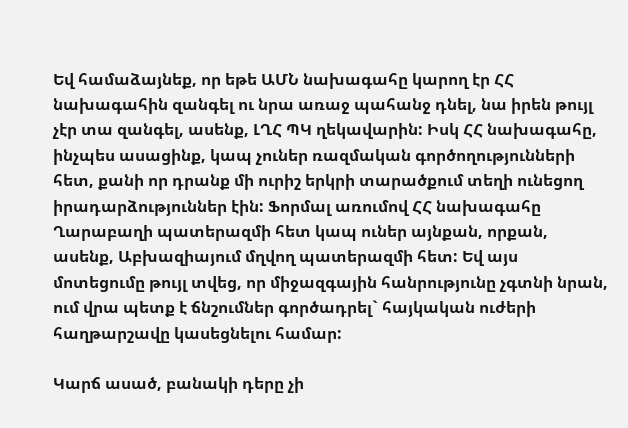Եվ համաձայնեք, որ եթե ԱՄՆ նախագահը կարող էր ՀՀ նախագահին զանգել ու նրա առաջ պահանջ դնել, նա իրեն թույլ չէր տա զանգել, ասենք, ԼՂՀ ՊԿ ղեկավարին: Իսկ ՀՀ նախագահը, ինչպես ասացինք, կապ չուներ ռազմական գործողությունների հետ, քանի որ դրանք մի ուրիշ երկրի տարածքում տեղի ունեցող իրադարձություններ էին: Ֆորմալ առումով ՀՀ նախագահը Ղարաբաղի պատերազմի հետ կապ ուներ այնքան, որքան, ասենք, Աբխազիայում մղվող պատերազմի հետ: Եվ այս մոտեցումը թույլ տվեց, որ միջազգային հանրությունը չգտնի նրան, ում վրա պետք է ճնշումներ գործադրել` հայկական ուժերի հաղթարշավը կասեցնելու համար:

Կարճ ասած, բանակի դերը չի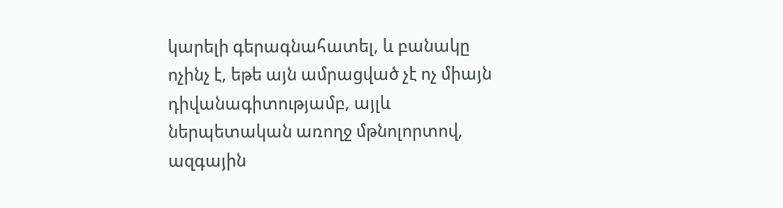կարելի գերագնահատել, և բանակը ոչինչ է, եթե այն ամրացված չէ ոչ միայն դիվանագիտությամբ, այլև ներպետական առողջ մթնոլորտով, ազգային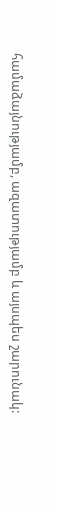համաձայնությամբ, ազատությամբ և այսպես շարունակ: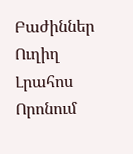Բաժիններ
Ուղիղ
Լրահոս
Որոնում